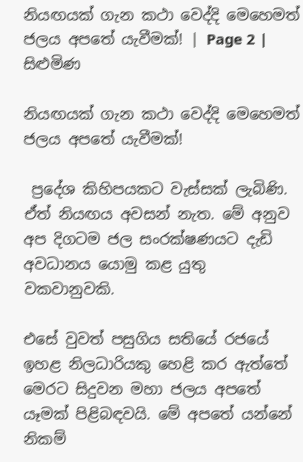නියඟයක් ගැන කථා වෙද්දි මෙහෙමත් ජලය අපතේ යැවීමක්! | Page 2 | සිළුමිණ

නියඟයක් ගැන කථා වෙද්දි මෙහෙමත් ජලය අපතේ යැවීමක්!

 ප්‍රදේශ කිහිපයකට වැස්සක් ලැබිණි. ඒත් නියඟය අවසන් නැත. මේ අනුව අප දිගටම ජල සංරක්ෂණයට දැඩි අවධානය යොමු කළ යුතු වකවානුවකි.

එසේ වුවත් පසුගිය සතියේ රජයේ ඉහළ නිලධාරියකු හෙළි කර ඇත්තේ මෙරට සිදුවන මහා ජලය අපතේ යෑමක් පිළිබඳවයි. මේ අපතේ යන්නේ නිකම්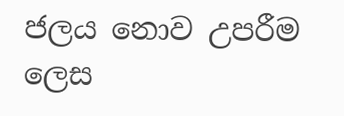ජලය ‍නොව උපරීම ලෙස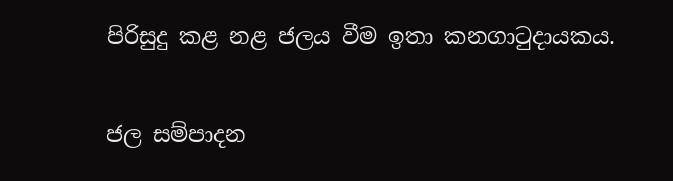පිරිසුදු කළ නළ ජලය වීම ඉතා කනගාටුදායකය.

ජල සම්පාදන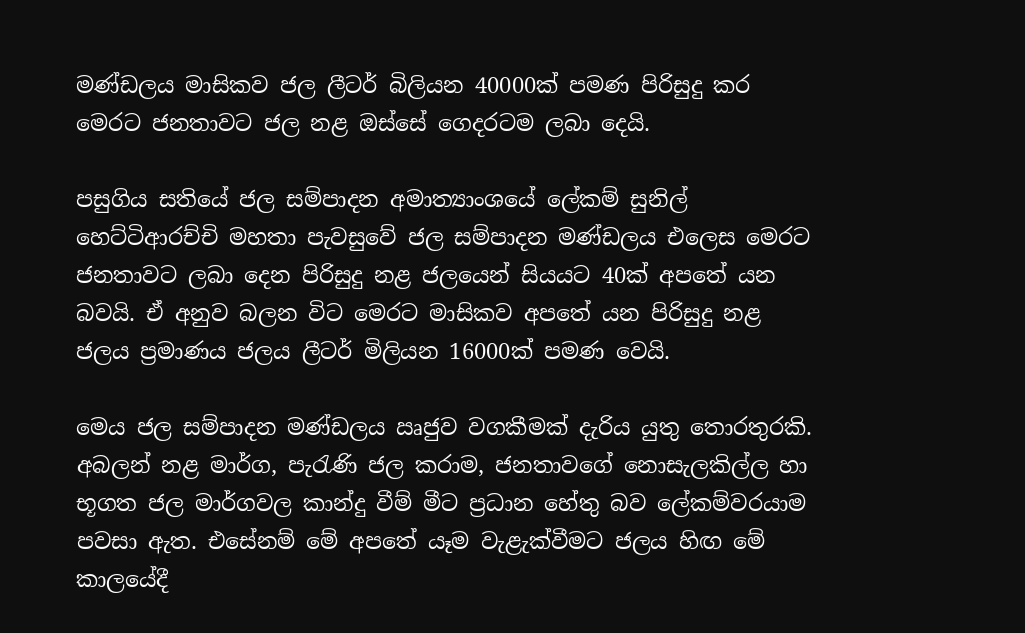මණ්ඩලය මාසිකව ජල ලීටර් බිලියන 40000ක් පමණ පිරිසුදු කර මෙරට ජනතාවට ජල නළ ඔස්සේ ගෙදරටම ලබා දෙයි.

පසුගිය සතියේ ජල සම්පාදන අමාත්‍යාංශයේ ලේකම් සුනිල් හෙට්ටිආරච්චි මහතා පැවසුවේ ජල සම්පාදන මණ්ඩලය එලෙස මෙරට ජනතාවට ලබා දෙන පිරිසුදු නළ ජලයෙන් සියයට 40ක් අපතේ යන බවයි. ඒ අනුව බලන විට මෙරට මාසිකව අපතේ යන පිරිසුදු නළ ජලය ප්‍රමාණය ජලය ලීටර් මිලියන 16000ක් පමණ වෙයි.

මෙය ජල සම්පාදන මණ්ඩලය ඍජුව වගකීමක් දැරිය යුතු තොරතුරකි. අබලන් නළ මාර්ග, පැරැණි ජල කරාම, ජනතාවගේ නොසැලකිල්ල හා භූගත ජල මාර්ගවල කාන්දු වීම් මීට ප්‍රධාන හේතු බව ලේකම්වරයාම පවසා ඇත. එසේනම් මේ අපතේ යෑම වැළැක්වීමට ජලය හිඟ මේ කාලයේදී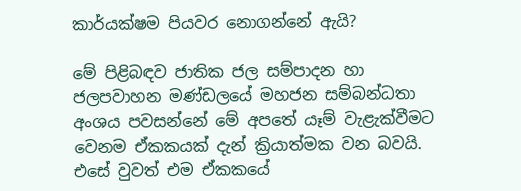කාර්යක්ෂම පියවර නොගන්නේ ඇයි?

මේ පිළිබඳව ජාතික ජල සම්පාදන හා ජලපවාහන මණ්ඩලයේ මහජන සම්බන්ධතා අංශය පවසන්නේ මේ අපතේ යෑම් වැළැක්වීමට වෙනම ඒකකයක් දැන් ක්‍රියාත්මක වන බවයි. එසේ වුවත් එම ඒකකයේ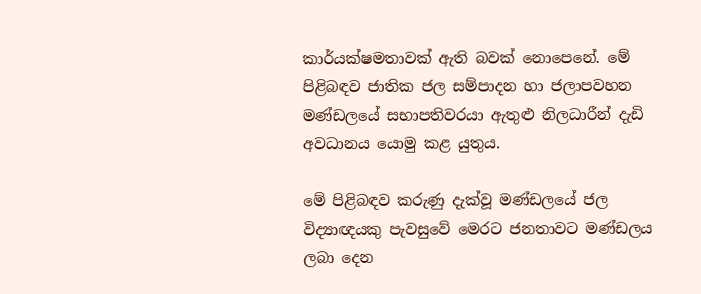කාර්යක්ෂමතාවක් ඇති බවක් නොපෙනේ. මේ පිළිබඳව ජාතික ජල සම්පාදන හා ජලාපවහන මණ්ඩලයේ සභාපතිවරයා ඇතුළු නිලධාරීන් දැඩි අවධානය යොමු කළ යුතුය.

මේ පිළිබඳව කරුණු දැක්වූ මණ්ඩලයේ ජල විද්‍යාඥයකු පැවසුවේ මෙරට ජනතාවට මණ්ඩලය ලබා දෙන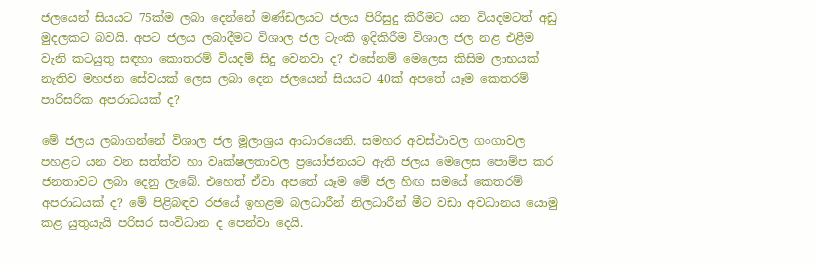ජලයෙන් සියයට 75ක්ම ලබා දෙන්නේ මණ්ඩලයට ජලය පිරිසුදු කිරීමට යන වියදමටත් අඩු මුදලකට බවයි. අපට ජලය ලබාදීමට විශාල ජල ටැංකි ඉදිකිරීම විශාල ජල නළ එළීම වැනි කටයුතු සඳහා කොතරම් වියදම් සිදු වෙනවා ද? එසේනම් මෙලෙස කිසිම ලාභයක් නැතිව මහජන සේවයක් ලෙස ලබා දෙන ජලයෙන් සියයට 40ක් අපතේ යෑම කෙතරම් පාරිසරික අපරාධයක් ද?

මේ ජලය ලබාගන්නේ විශාල ජල මූලාශ්‍රය ආධාරයෙනි. සමහර අවස්ථාවල ගංගාවල පහළට යන වන සත්ත්ව හා වෘක්ෂලතාවල ප්‍රයෝජනයට ඇති ජලය මෙලෙස පොම්ප කර ජනතාවට ලබා දෙනු ලැබේ. එහෙත් ඒවා අපතේ යෑම මේ ජල හිඟ සමයේ කෙතරම් අපරාධයක් ද? මේ පිළිබඳව රජයේ ඉහළම බලධාරීන් නිලධාරීන් මීට වඩා අවධානය යොමු කළ යුතුයැයි පරිසර සංවිධාන ද පෙන්වා දෙයි.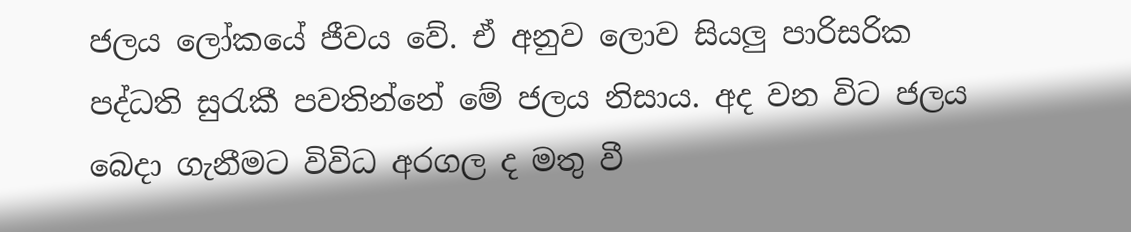ජලය ලෝකයේ ජීවය වේ. ඒ අනුව ලොව සියලු පාරිසරික පද්ධති සුරැකී පවතින්නේ මේ ජලය නිසාය. අද වන විට ජලය බෙදා ගැනීමට විවිධ අරගල ද මතු වී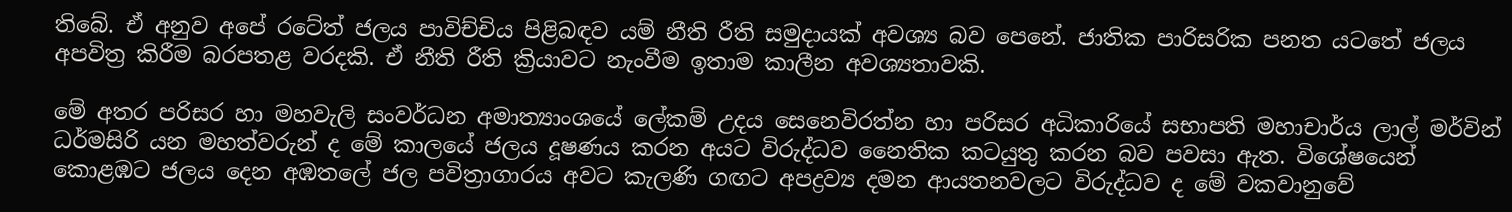තිබේ. ඒ අනුව අපේ රටේත් ජලය පාවිච්චිය පිළිබඳව යම් නීති රීති සමුදායක් අවශ්‍ය බව පෙනේ. ජාතික පාරිසරික පනත යටතේ ජලය අපවිත්‍ර කිරීම බරපතළ වරදකි. ඒ නීති රීති ක්‍රියාවට නැංවීම ඉතාම කාලීන අවශ්‍යතාවකි.

මේ අතර පරිසර හා මහවැලි සංවර්ධන අමාත්‍යාංශයේ ලේකම් උදය සෙනෙවිරත්න හා පරිසර අධිකාරියේ සභාපති මහාචාර්ය ලාල් මර්වින් ධර්මසිරි යන මහත්වරුන් ද මේ කාලයේ ජලය දූෂණය කරන අයට විරුද්ධව නෛතික කටයුතු කරන බව පවසා ඇත. විශේෂයෙන් කොළඹට ජලය දෙන අඹතලේ ජල පවිත්‍රාගාරය අවට කැලණි ගඟට අපද්‍රව්‍ය දමන ආයතනවලට විරුද්ධව ද මේ වකවානුවේ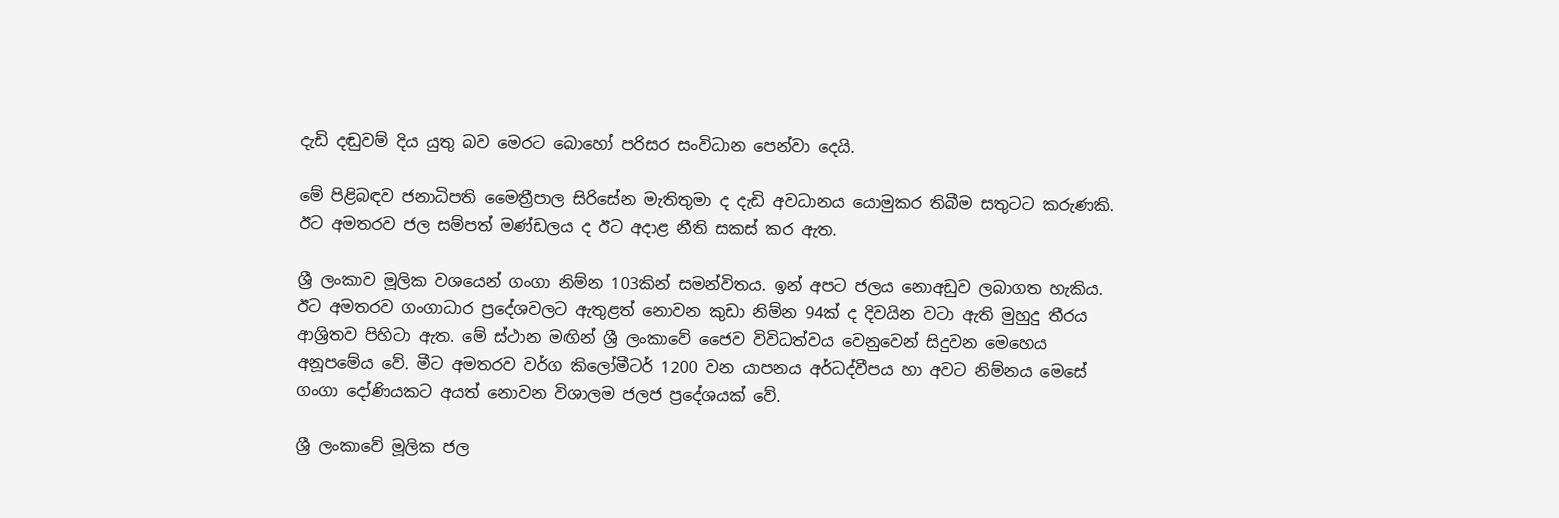දැඩි දඬුවම් දිය යුතු බව මෙරට බොහෝ පරිසර සංවිධාන පෙන්වා දෙයි.

මේ පිළිබඳව ජනාධිපති මෛත්‍රීපාල සිරිසේන මැතිතුමා ද දැඩි අවධානය යොමුකර තිබීම සතුටට කරුණකි. ඊට අමතරව ජල සම්පත් මණ්ඩලය ද ඊට අදාළ නීති සකස් කර ඇත.

ශ්‍රී ලංකාව මූලික වශයෙන් ගංගා නිම්න 103කින් සමන්විතය. ඉන් අපට ජලය නොඅඩුව ලබාගත හැකිය. ඊට අමතරව ගංගාධාර ප්‍රදේශවලට ඇතුළත් නොවන කුඩා නිම්න 94ක් ද දිවයින වටා ඇති මුහුදු තීරය ආශ්‍රිතව පිහිටා ඇත. මේ ස්ථාන මඟින් ශ්‍රී ලංකාවේ ජෛව විවිධත්වය වෙනුවෙන් සිදුවන මෙහෙය අනූපමේය වේ. මීට අමතරව වර්ග කිලෝමීටර් 1200 වන යාපනය අර්ධද්වීපය හා අවට නිම්නය මෙසේ ගංගා දෝණියකට අයත් නොවන විශාලම ජලජ ප්‍රදේශයක් වේ.

ශ්‍රී ලංකාවේ මූලික ජල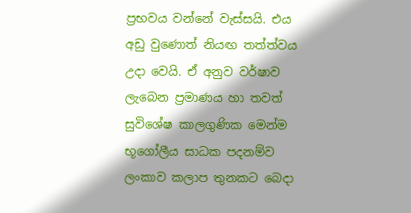ප්‍රභවය වන්නේ වැස්සයි. එය අඩු වුණොත් නියඟ තත්ත්වය උදා වෙයි. ඒ අනුව වර්ෂාව ලැබෙන ප්‍රමාණය හා තවත් සුවිශේෂ කාලගුණික මෙන්ම භූගෝලීය සාධක පදනම්ව ලංකාව කලාප තුනකට බෙදා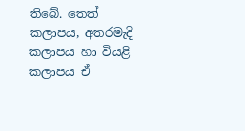තිබේ. තෙත් කලාපය, අතරමැදි කලාපය හා වියළි කලාපය ඒ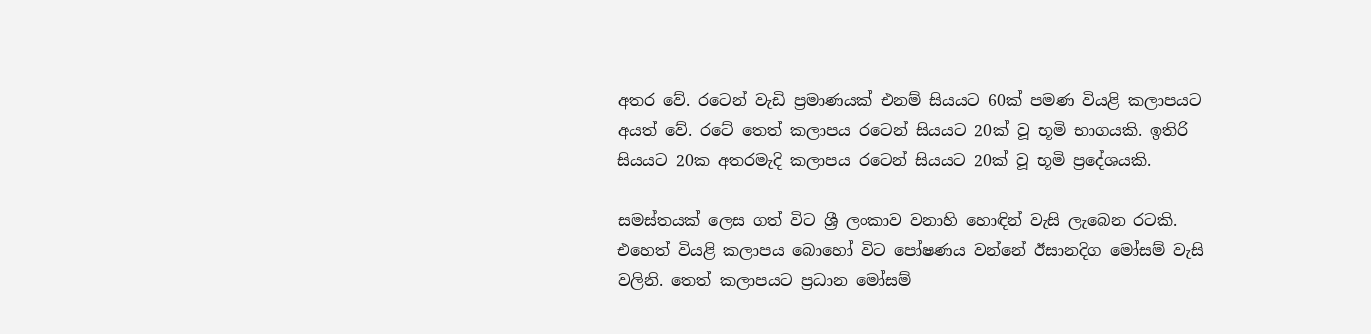අතර වේ. රටෙන් වැඩි ප්‍රමාණයක් එනම් සියයට 60ක් පමණ වියළි කලාපයට අයත් වේ. රටේ තෙත් කලාපය රටෙන් සියයට 20ක් වූ භූමි භාගයකි. ඉතිරි සියයට 20ක අතරමැදි කලාපය රටෙන් සියයට 20ක් වූ භූමි ප්‍රදේශයකි.

සමස්තයක් ලෙස ගත් විට ශ්‍රී ලංකාව වනාහි හොඳින් වැසි ලැබෙන රටකි. එහෙත් වියළි කලාපය බොහෝ විට පෝෂණය වන්නේ ඊසානදිග මෝසම් වැසි වලිනි. තෙත් කලාපයට ප්‍රධාන මෝසම්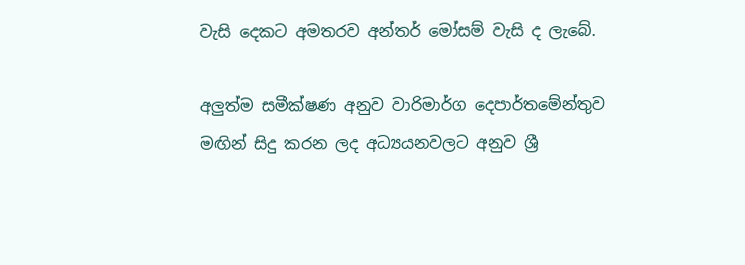වැසි දෙකට අමතරව අන්තර් මෝසම් වැසි ද ලැබේ.

අලුත්ම සමීක්ෂණ අනුව වාරිමාර්ග දෙපාර්තමේන්තුව මඟින් සිදු කරන ලද අධ්‍යයනවලට අනුව ශ්‍රී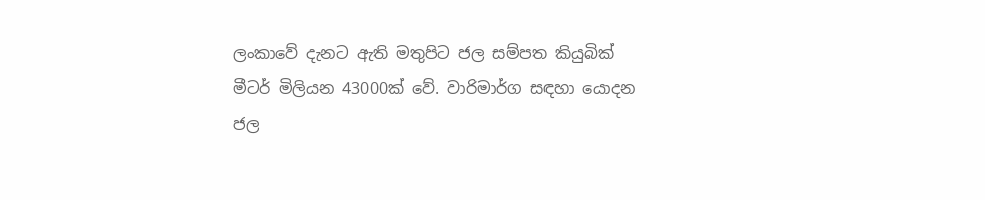ලංකාවේ දැනට ඇති මතුපිට ජල සම්පත කියුබික් මීටර් මිලියන 43000ක් වේ. වාරිමාර්ග සඳහා යොදන ජල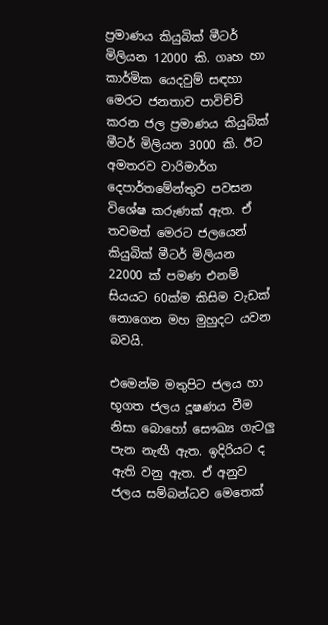ප්‍රමාණය කියුබික් මීටර් මිලියන 12000 කි. ගෘහ හා කාර්මික යෙදවුම් සඳහා මෙරට ජනතාව පාවිච්චි කරන ජල ප්‍රමාණය කියුබික් මීටර් මිලියන 3000 කි. ඊට අමතරව වාරිමාර්ග දෙපාර්තමේන්තුව පවසන විශේෂ කරුණක් ඇත. ඒ තවමත් මෙරට ජලයෙන් කියුබික් මීටර් මිලියන 22000 ක් පමණ එනම් සියයට 60ක්ම කිසිම වැඩක් නොගෙන මහ මුහුදට යවන බවයි.

එමෙන්ම මතුපිට ජලය හා භූගත ජලය දූෂණය වීම නිසා බොහෝ සෞඛ්‍ය ගැටලු පැන නැඟී ඇත. ඉදිරියට ද ඇති වනු ඇත. ඒ අනුව ජලය සම්බන්ධව මෙතෙක්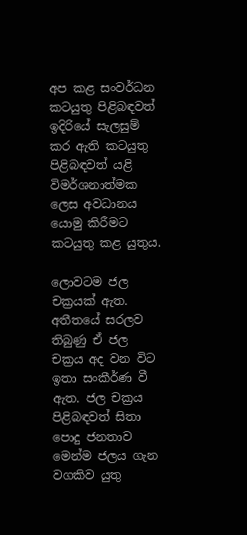අප කළ සංවර්ධන කටයුතු පිළිබඳවත් ඉදිරියේ සැලසුම් කර ඇති කටයුතු පිළිබඳවත් යළි විමර්ශනාත්මක ලෙස අවධානය යොමු කිරීමට කටයුතු කළ යුතුය.

ලොවටම ජල චක්‍රයක් ඇත. අතීතයේ සරලව තිබුණු ඒ ජල චක්‍රය අද වන විට ඉතා සංකීර්ණ වී ඇත. ජල චක්‍රය පිළිබඳවත් සිතා පොදු ජනතාව මෙන්ම ජලය ගැන වගකිව යුතු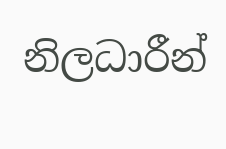නිලධාරීන්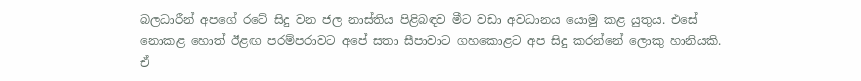බලධාරීන් අපගේ රටේ සිදු වන ජල නාස්තිය පිළිබඳව මීට වඩා අවධානය යොමු කළ යුතුය. එසේ නොකළ හොත් ඊළඟ පරම්පරාවට අපේ සතා සීපාවාට ගහකොළට අප සිදු කරන්නේ ලොකු හානියකි. ඒ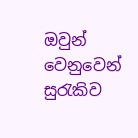ඔවුන් වෙනුවෙන් සුරැකිව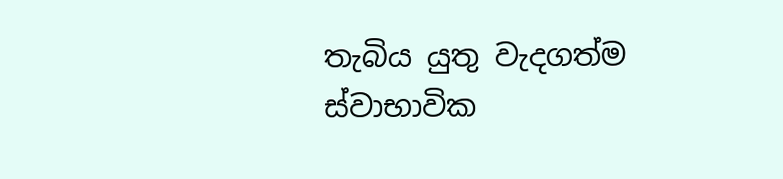තැබිය යුතු වැදගත්ම ස්වාභාවික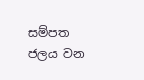සම්පත ජලය වන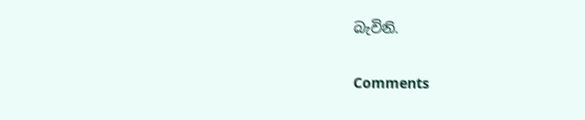බැවිනි.

Comments